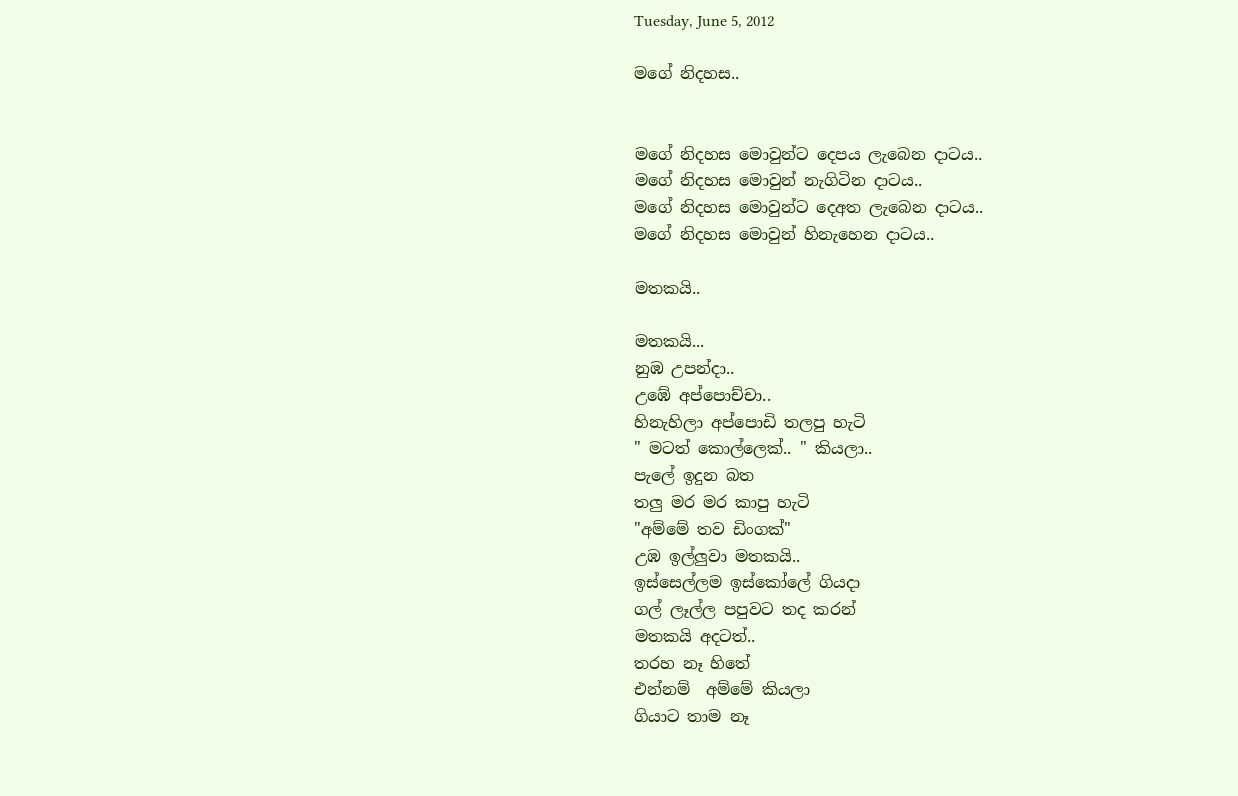Tuesday, June 5, 2012

මගේ නිදහස..


මගේ නිදහස මොවුන්ට දෙපය ලැබෙන දාටය..
මගේ නිදහස මොවුන් නැගිටින දාටය..
මගේ නිදහස මොවුන්ට දෙඅත ලැබෙන දාටය..
මගේ නිදහස මොවුන් හිනැහෙන දාටය..

මතකයි..

මතකයි...
නුඹ උපන්දා..
උඹේ අප්පොච්චා..
හිනැහිලා අප්පොඩි තලපු හැටි
" මටත් කොල්ලෙක්.. " කියලා..
පැලේ ඉදුන බත
තලු මර මර කාපු හැටි
"අම්මේ තව ඩිංගක්"
උඹ ඉල්ලුවා මතකයි..
ඉස්සෙල්ලම ඉස්කෝලේ ගියදා
ගල් ලෑල්ල පපුවට තද කරන්
මතකයි අදටත්..
තරහ නෑ හිතේ
එන්නම්  අම්මේ කියලා
ගියාට තාම නෑ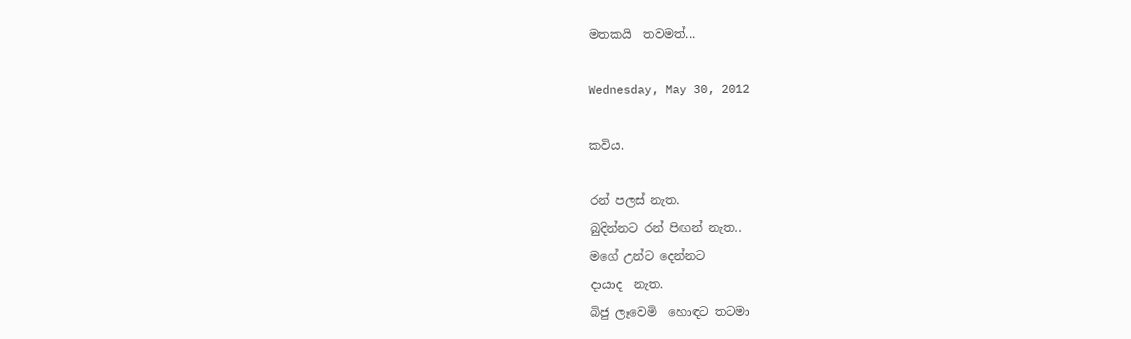මතකයි  තවමත්...

Wednesday, May 30, 2012

කවිය.

රන් පලස් නැත.
බුදින්නට රන් පිඟන් නැත..
මගේ උන්ට දෙන්නට
දායාද  නැත.
බිජු ලෑවෙමි  හොඳට තටමා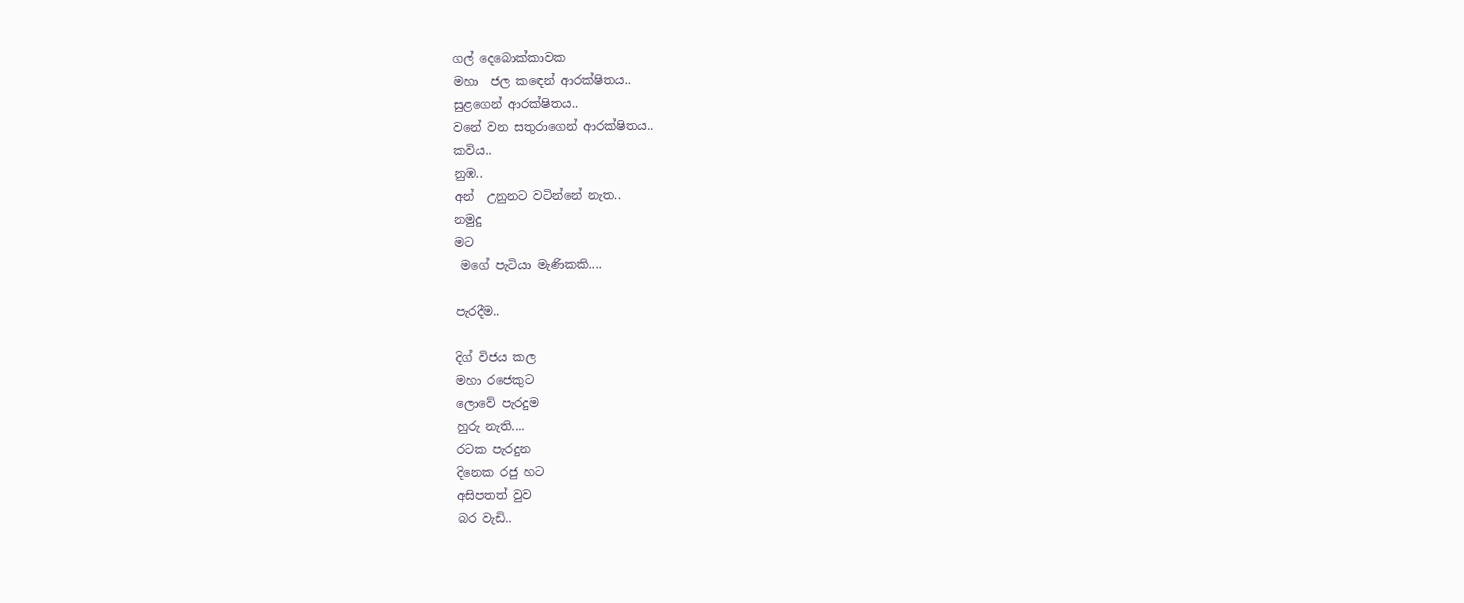ගල් දෙබොක්කාවක
මහා  ජල කඳෙන් ආරක්ෂිතය..
සුළගෙන් ආරක්ෂිතය..
වනේ වන සතුරාගෙන් ආරක්ෂිතය..
කවිය..
නුඹ..
අන්  උනුනට වටින්නේ නැත..
නමුදු
මට
 මගේ පැටියා මැණිකකි....

පැරදීම..

දිග් විජය කල
මහා රජෙකුට
ලොවේ පැරදුම
හුරු නැති....
රටක පැරදුන
දිනෙක රජු හට
අසිපතත් වුව
බර වැඩි..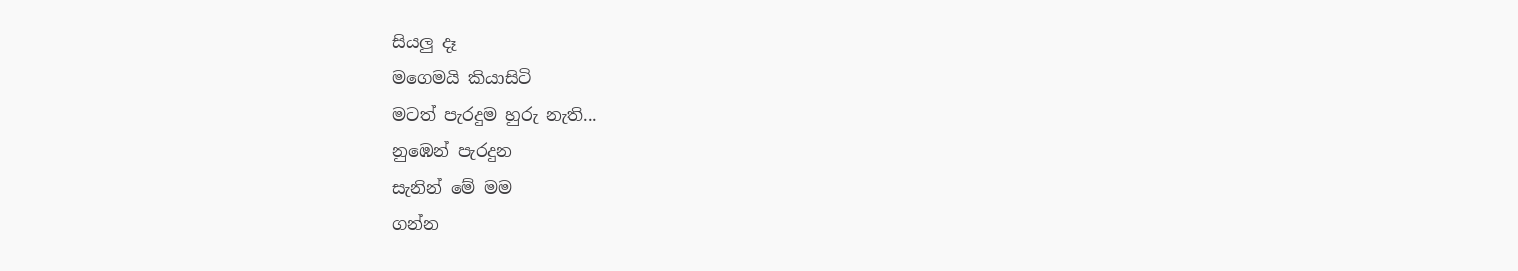සියලු දෑ
මගෙමයි කියාසිටි
මටත් පැරදුම හුරු නැති...
නුඹෙන් පැරදුන
සැනින් මේ මම
ගන්න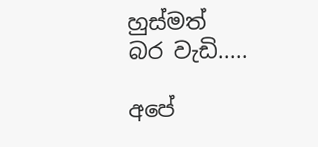හුස්මත්
බර වැඩි.....

අපේ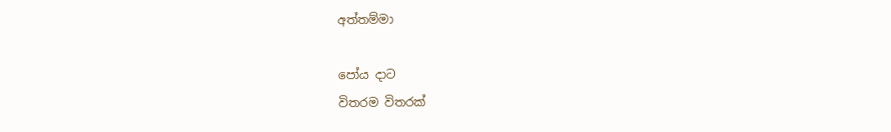අත්තම්මා

පෝය දාට
විතරම විතරක්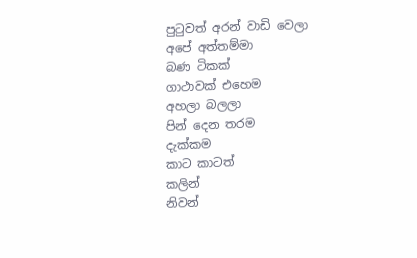පුටුවත් අරන් වාඩි වෙලා
අපේ අත්තම්මා
බණ ටිකක්
ගාථාවක්‌ එහෙම
අහලා බලලා
පින් දෙන තරම
දැක්කම
කාට කාටත්
කලින්
නිවන්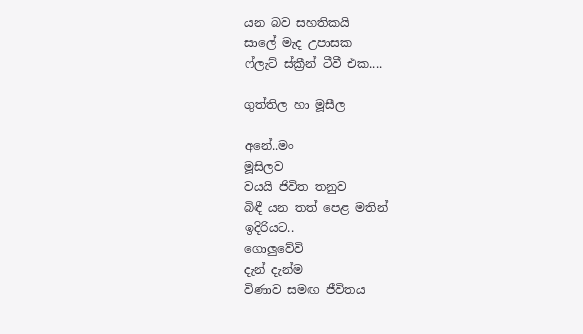යන බව සහතිකයි
සාලේ මැද උපාසක
ෆ්ලැට් ස්ක්‍රීන් ටීවී එක....

ගුත්තිල හා මූසීල

අනේ..මං
මූසිලව
වයයි ජිවිත තනුව
බිඳී යන තත් පෙළ මතින්
ඉදිරියට..
ගොලුවේවි
දැන් දැන්ම
විණාව සමඟ ජීවිතය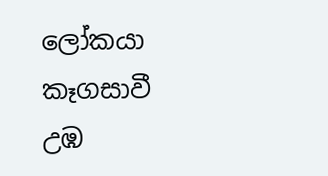ලෝකයා කෑගසාවී
උඹ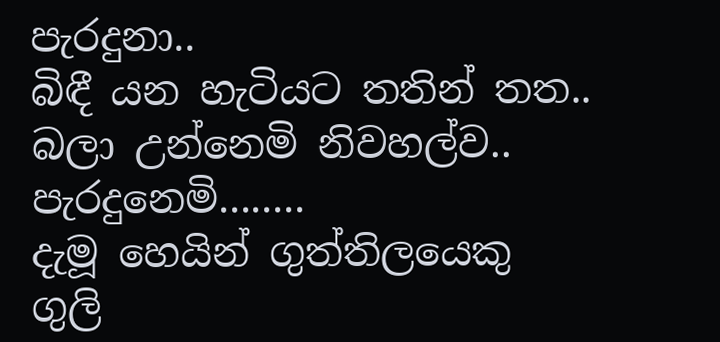පැරදුනා..
බිඳී යන හැටියට තතින් තත..
බලා උන්නෙමි නිවහල්ව..
පැරදුනෙමි........
දැමූ හෙයින් ගුත්තිලයෙකු
ගුලි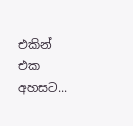එකින් එක අහසට...